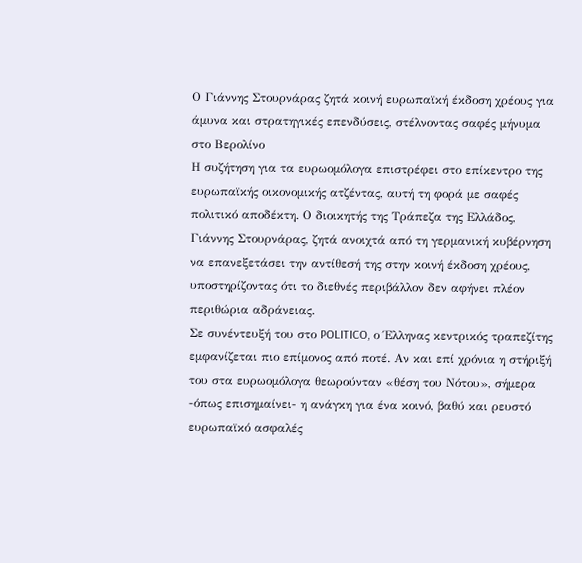Ο Γιάννης Στουρνάρας ζητά κοινή ευρωπαϊκή έκδοση χρέους για άμυνα και στρατηγικές επενδύσεις, στέλνοντας σαφές μήνυμα στο Βερολίνο
Η συζήτηση για τα ευρωομόλογα επιστρέφει στο επίκεντρο της ευρωπαϊκής οικονομικής ατζέντας, αυτή τη φορά με σαφές πολιτικό αποδέκτη. Ο διοικητής της Τράπεζα της Ελλάδος, Γιάννης Στουρνάρας, ζητά ανοιχτά από τη γερμανική κυβέρνηση να επανεξετάσει την αντίθεσή της στην κοινή έκδοση χρέους, υποστηρίζοντας ότι το διεθνές περιβάλλον δεν αφήνει πλέον περιθώρια αδράνειας.
Σε συνέντευξή του στο POLITICO, ο Έλληνας κεντρικός τραπεζίτης εμφανίζεται πιο επίμονος από ποτέ. Αν και επί χρόνια η στήριξή του στα ευρωομόλογα θεωρούνταν «θέση του Νότου», σήμερα -όπως επισημαίνει- η ανάγκη για ένα κοινό, βαθύ και ρευστό ευρωπαϊκό ασφαλές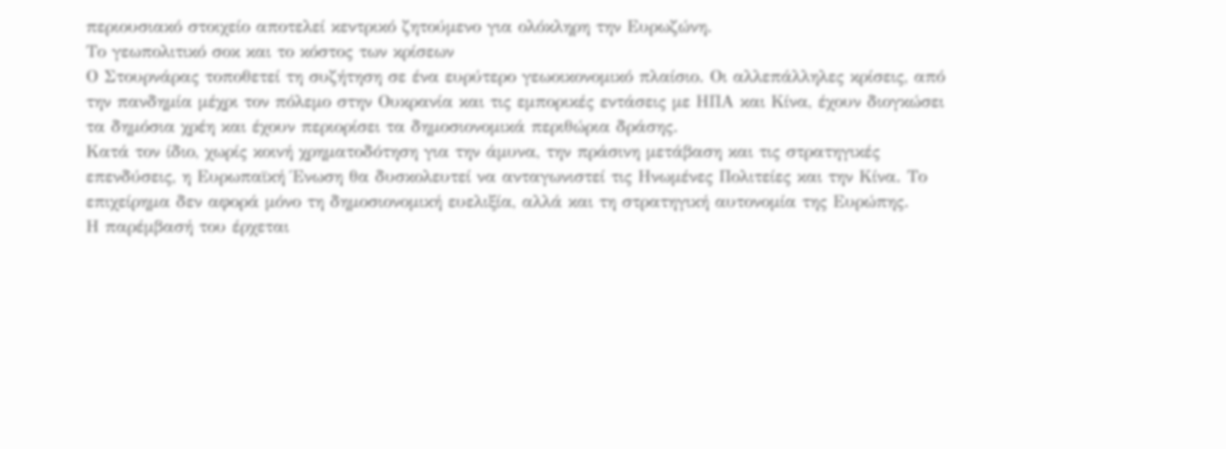περιουσιακό στοιχείο αποτελεί κεντρικό ζητούμενο για ολόκληρη την Ευρωζώνη.
Το γεωπολιτικό σοκ και το κόστος των κρίσεων
Ο Στουρνάρας τοποθετεί τη συζήτηση σε ένα ευρύτερο γεωοικονομικό πλαίσιο. Οι αλλεπάλληλες κρίσεις, από την πανδημία μέχρι τον πόλεμο στην Ουκρανία και τις εμπορικές εντάσεις με ΗΠΑ και Κίνα, έχουν διογκώσει τα δημόσια χρέη και έχουν περιορίσει τα δημοσιονομικά περιθώρια δράσης.
Κατά τον ίδιο, χωρίς κοινή χρηματοδότηση για την άμυνα, την πράσινη μετάβαση και τις στρατηγικές επενδύσεις, η Ευρωπαϊκή Ένωση θα δυσκολευτεί να ανταγωνιστεί τις Ηνωμένες Πολιτείες και την Κίνα. Το επιχείρημα δεν αφορά μόνο τη δημοσιονομική ευελιξία, αλλά και τη στρατηγική αυτονομία της Ευρώπης.
Η παρέμβασή του έρχεται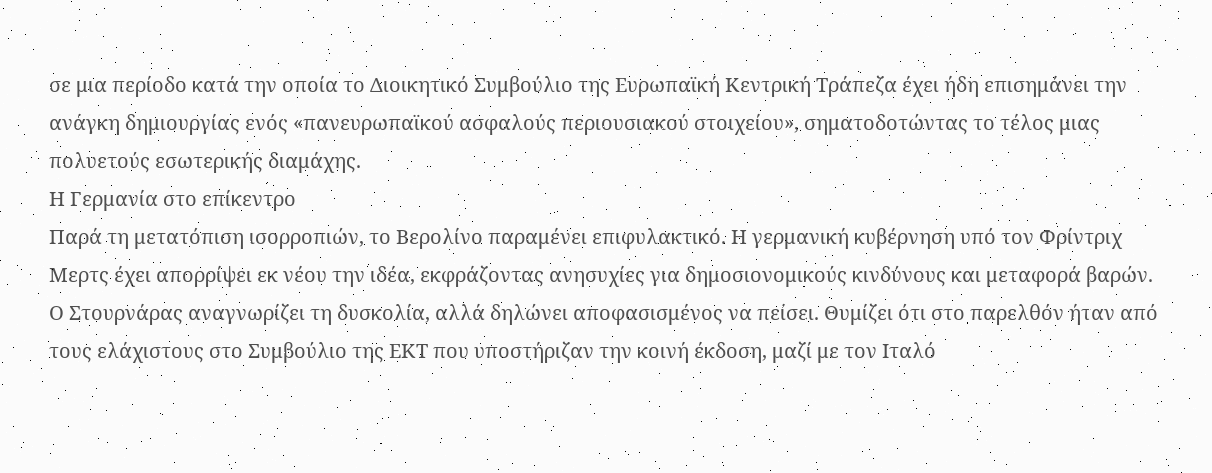σε μια περίοδο κατά την οποία το Διοικητικό Συμβούλιο της Ευρωπαϊκή Κεντρική Τράπεζα έχει ήδη επισημάνει την ανάγκη δημιουργίας ενός «πανευρωπαϊκού ασφαλούς περιουσιακού στοιχείου», σηματοδοτώντας το τέλος μιας πολυετούς εσωτερικής διαμάχης.
Η Γερμανία στο επίκεντρο
Παρά τη μετατόπιση ισορροπιών, το Βερολίνο παραμένει επιφυλακτικό. Η γερμανική κυβέρνηση υπό τον Φρίντριχ Μερτς έχει απορρίψει εκ νέου την ιδέα, εκφράζοντας ανησυχίες για δημοσιονομικούς κινδύνους και μεταφορά βαρών.
Ο Στουρνάρας αναγνωρίζει τη δυσκολία, αλλά δηλώνει αποφασισμένος να πείσει. Θυμίζει ότι στο παρελθόν ήταν από τους ελάχιστους στο Συμβούλιο της ΕΚΤ που υποστήριζαν την κοινή έκδοση, μαζί με τον Ιταλό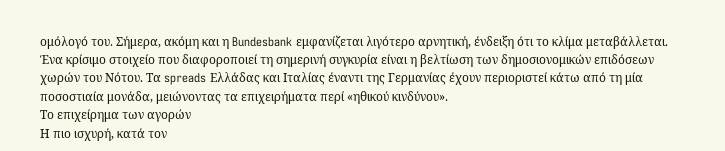ομόλογό του. Σήμερα, ακόμη και η Bundesbank εμφανίζεται λιγότερο αρνητική, ένδειξη ότι το κλίμα μεταβάλλεται.
Ένα κρίσιμο στοιχείο που διαφοροποιεί τη σημερινή συγκυρία είναι η βελτίωση των δημοσιονομικών επιδόσεων χωρών του Νότου. Τα spreads Ελλάδας και Ιταλίας έναντι της Γερμανίας έχουν περιοριστεί κάτω από τη μία ποσοστιαία μονάδα, μειώνοντας τα επιχειρήματα περί «ηθικού κινδύνου».
Το επιχείρημα των αγορών
Η πιο ισχυρή, κατά τον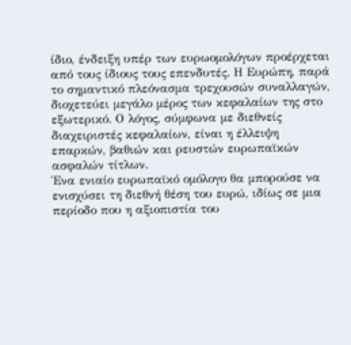ίδιο, ένδειξη υπέρ των ευρωομολόγων προέρχεται από τους ίδιους τους επενδυτές. Η Ευρώπη, παρά το σημαντικό πλεόνασμα τρεχουσών συναλλαγών, διοχετεύει μεγάλο μέρος των κεφαλαίων της στο εξωτερικό. Ο λόγος, σύμφωνα με διεθνείς διαχειριστές κεφαλαίων, είναι η έλλειψη επαρκών, βαθιών και ρευστών ευρωπαϊκών ασφαλών τίτλων.
Ένα ενιαίο ευρωπαϊκό ομόλογο θα μπορούσε να ενισχύσει τη διεθνή θέση του ευρώ, ιδίως σε μια περίοδο που η αξιοπιστία του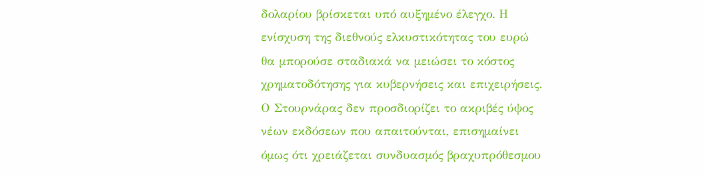δολαρίου βρίσκεται υπό αυξημένο έλεγχο. Η ενίσχυση της διεθνούς ελκυστικότητας του ευρώ θα μπορούσε σταδιακά να μειώσει το κόστος χρηματοδότησης για κυβερνήσεις και επιχειρήσεις.
Ο Στουρνάρας δεν προσδιορίζει το ακριβές ύψος νέων εκδόσεων που απαιτούνται, επισημαίνει όμως ότι χρειάζεται συνδυασμός βραχυπρόθεσμου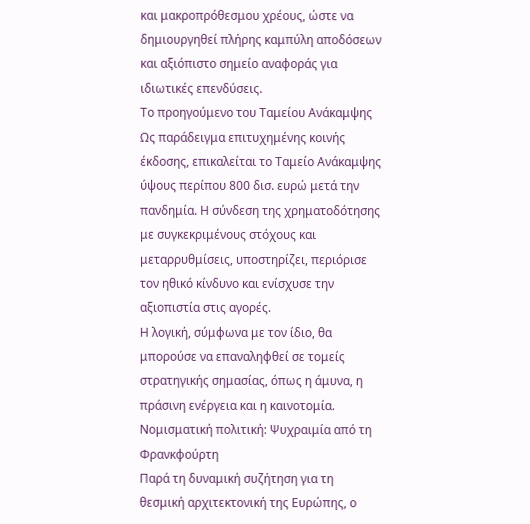και μακροπρόθεσμου χρέους, ώστε να δημιουργηθεί πλήρης καμπύλη αποδόσεων και αξιόπιστο σημείο αναφοράς για ιδιωτικές επενδύσεις.
Το προηγούμενο του Ταμείου Ανάκαμψης
Ως παράδειγμα επιτυχημένης κοινής έκδοσης, επικαλείται το Ταμείο Ανάκαμψης ύψους περίπου 800 δισ. ευρώ μετά την πανδημία. Η σύνδεση της χρηματοδότησης με συγκεκριμένους στόχους και μεταρρυθμίσεις, υποστηρίζει, περιόρισε τον ηθικό κίνδυνο και ενίσχυσε την αξιοπιστία στις αγορές.
Η λογική, σύμφωνα με τον ίδιο, θα μπορούσε να επαναληφθεί σε τομείς στρατηγικής σημασίας, όπως η άμυνα, η πράσινη ενέργεια και η καινοτομία.
Νομισματική πολιτική: Ψυχραιμία από τη Φρανκφούρτη
Παρά τη δυναμική συζήτηση για τη θεσμική αρχιτεκτονική της Ευρώπης, ο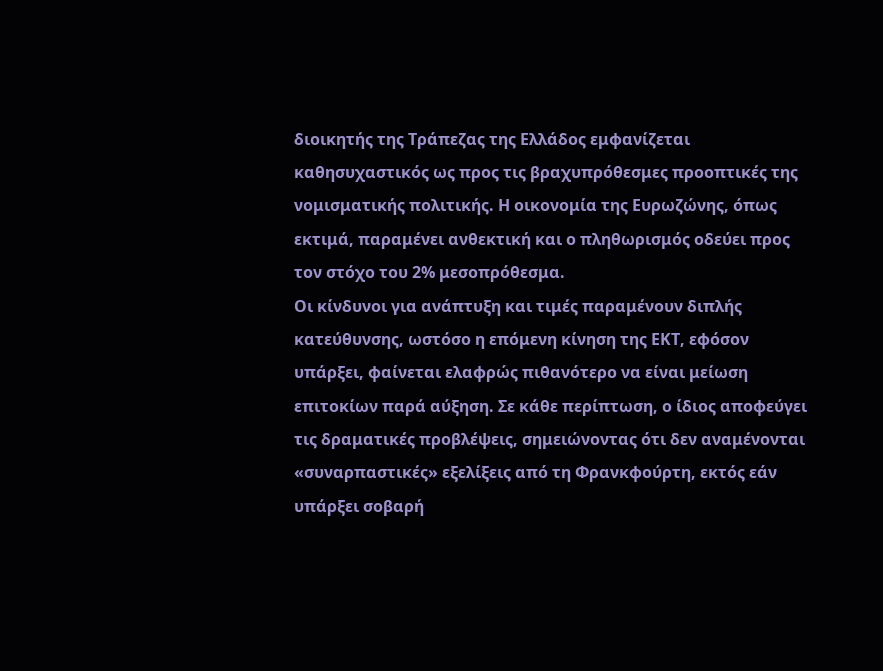διοικητής της Τράπεζας της Ελλάδος εμφανίζεται καθησυχαστικός ως προς τις βραχυπρόθεσμες προοπτικές της νομισματικής πολιτικής. Η οικονομία της Ευρωζώνης, όπως εκτιμά, παραμένει ανθεκτική και ο πληθωρισμός οδεύει προς τον στόχο του 2% μεσοπρόθεσμα.
Οι κίνδυνοι για ανάπτυξη και τιμές παραμένουν διπλής κατεύθυνσης, ωστόσο η επόμενη κίνηση της ΕΚΤ, εφόσον υπάρξει, φαίνεται ελαφρώς πιθανότερο να είναι μείωση επιτοκίων παρά αύξηση. Σε κάθε περίπτωση, ο ίδιος αποφεύγει τις δραματικές προβλέψεις, σημειώνοντας ότι δεν αναμένονται «συναρπαστικές» εξελίξεις από τη Φρανκφούρτη, εκτός εάν υπάρξει σοβαρή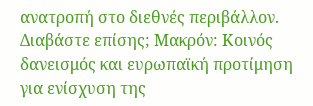ανατροπή στο διεθνές περιβάλλον.
Διαβάστε επίσης; Μακρόν: Κοινός δανεισμός και ευρωπαϊκή προτίμηση για ενίσχυση της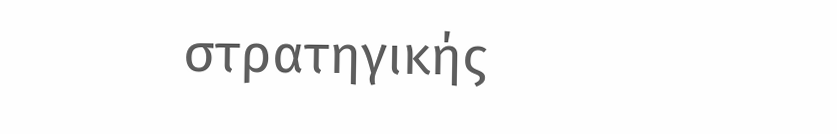στρατηγικής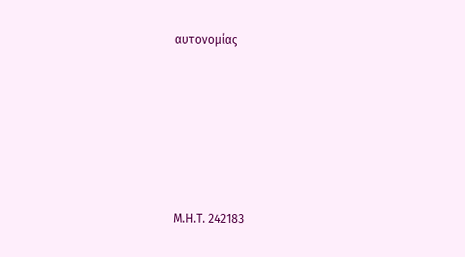αυτονομίας






Μ.Η.Τ. 242183